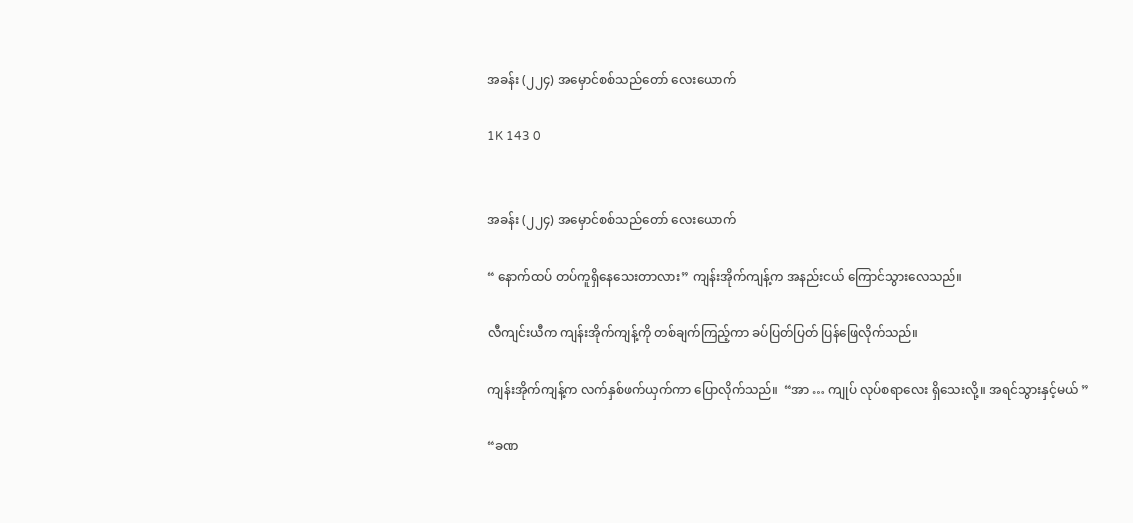အခန်း (၂၂၄) အမှောင်စစ်သည်တော် လေးယောက်

1K 143 0


အခန်း (၂၂၄) အမှောင်စစ်သည်တော် လေးယောက်

“ နောက်ထပ် တပ်ကူရှိနေသေးတာလား” ကျန်းအိုက်ကျန့်က အနည်းငယ် ကြောင်သွားလေသည်။

လီကျင်းယီက ကျန်းအိုက်ကျန့်ကို တစ်ချက်ကြည့်ကာ ခပ်ပြတ်ပြတ် ပြန်ဖြေလိုက်သည်။

ကျန်းအိုက်ကျန့်က လက်နှစ်ဖက်ယှက်ကာ ပြောလိုက်သည်။  “အာ … ကျုပ် လုပ်စရာလေး ရှိသေးလို့။ အရင်သွားနှင့်မယ် ”

“ခဏ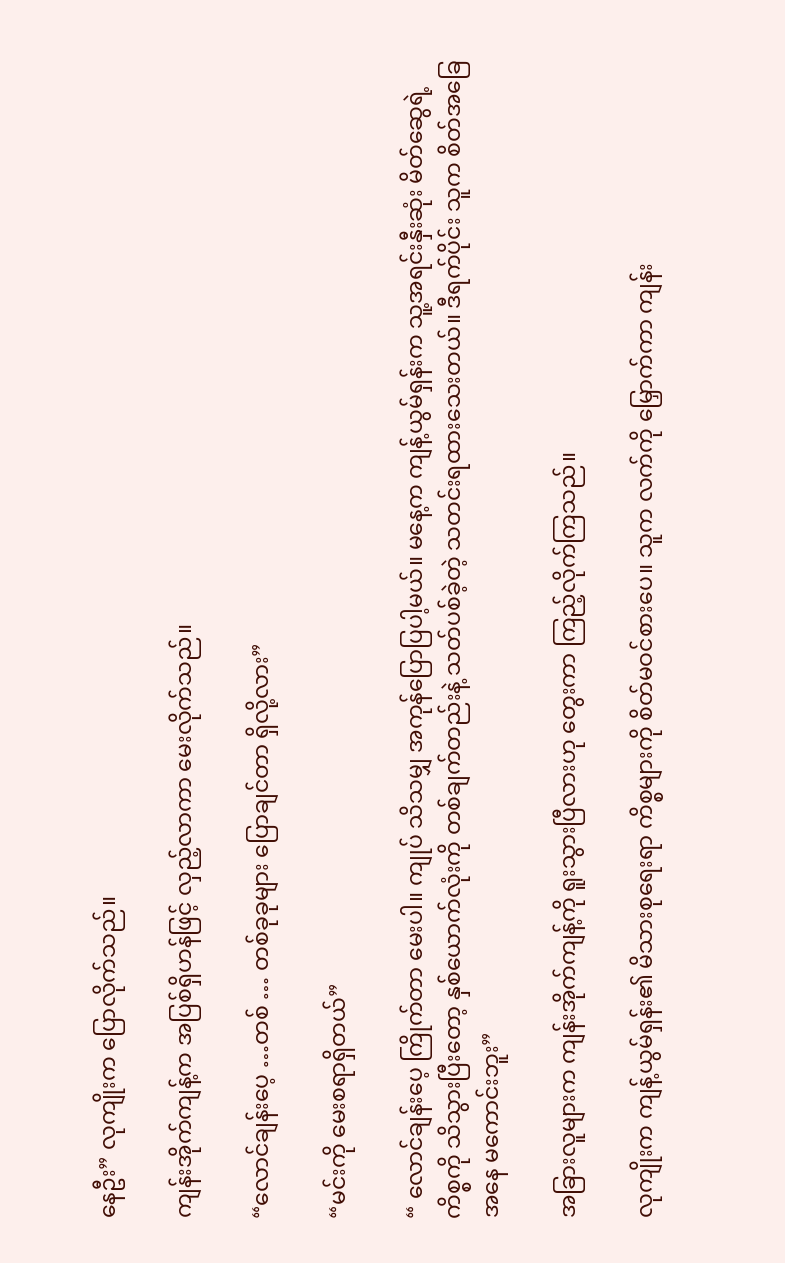နေဦး” လုကျိုးက ပြောလိုက်သည်။

ကျန်းအိုက်ကျန့်က အပြစ်ရှိဟန်ဖြင့် လှည့်လာကာ မေးလိုက်သည်။

“လောင်ချန်းပေ့ …တစ် … တစ်ခုခုများ ပြောချင်တာ ရှိလို့လား”

“မင်းကို မေးစရာရှိတယ်”

“ လောင်ချန်းပေ့ ကြိုက်တာ မေးပါ။ ကျုပ် သိသမျှ အကုန်ပြောပြပါ့မယ်။ မနေ့က ကျန့်ယွမ်ရှန်းက သူ့အရင်းနှီးဆုံး မိတ်ဆွေရဲ့ ကိစ္စကို သိသွားပြီးတော့ နှစ်ယောက်လုံးကို တစ်ချက်တည်းနဲ့ သတ်ပစ်ခဲ့တဲ့ သတင်းရထားသေးတယ်။ ဒီရက်ပိုင်း သူက စိတ်အခြေအနေ မကောင်းဘူး”

အခြားလူများက ကျန်းအိုက်ကျန့်ကို ရူးသွားပြီလားဟု တွေးကာ ကြည့်လိုက်ကြသည်။

လုကျိုးက ကျန့်ယွမ်ရှန်း၏ မိသားစုရေးရာ ကိစ္စများကို စိတ်မဝင်စားပေ။ သူက လက်ကို မြှောက်ကာ ကျန်း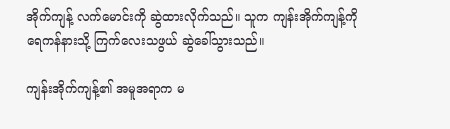အိုက်ကျန့် လက်မောင်းကို ဆွဲထားလိုက်သည်။ သူက ကျန်းအိုက်ကျန့်ကို ရေကန်နားသို့ ကြက်လေးသဖွယ် ဆွဲခေါ်သွားသည်။

ကျန်းအိုက်ကျန့်၏ အမူအရာက မ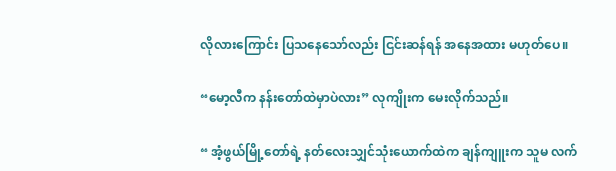လိုလားကြောင်း ပြသနေသော်လည်း ငြင်းဆန်ရန် အနေအထား မဟုတ်ပေ။

“မော့လီက နန်းတော်ထဲမှာပဲလား” လုကျိုးက မေးလိုက်သည်။

“ အံ့ဖွယ်မြို့တော်ရဲ့ နတ်လေးသျှင်သုံးယောက်ထဲက ချန်ကျူးက သူမ လက်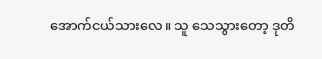အောက်ငယ်သားလေ။ သူ သေသွားတော့ ဒုတိ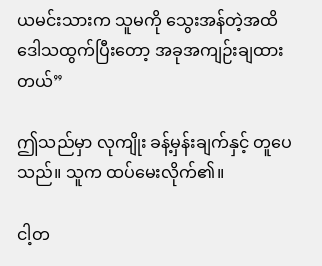ယမင်းသားက သူမကို သွေးအန်တဲ့အထိ ဒေါသထွက်ပြီးတော့ အခုအကျဉ်းချထားတယ်”

ဤသည်မှာ လုကျိုး ခန့်မှန်းချက်နှင့် တူပေသည်။ သူက ထပ်မေးလိုက်၏။

ငါ့တ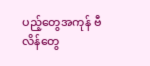ပည့်တွေအကုန် ဗီလိန်တွေ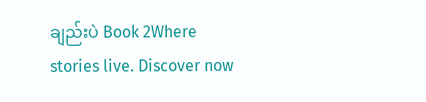ချည်းပဲ Book 2Where stories live. Discover now